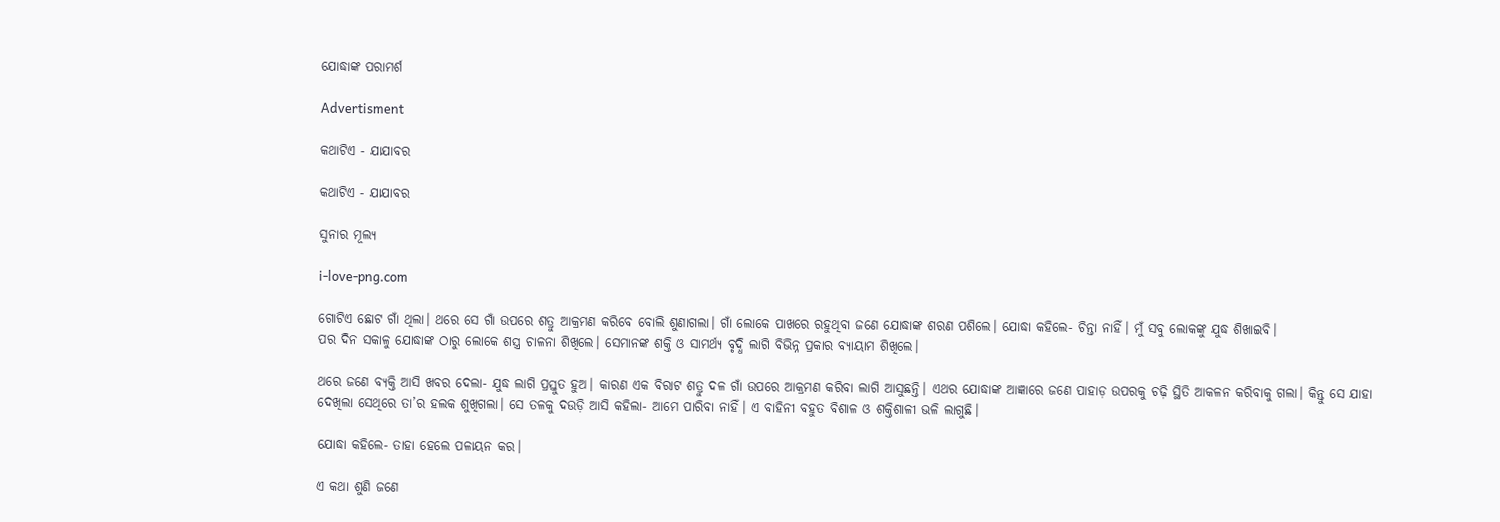ଯୋଦ୍ଧାଙ୍କ ପରାମର୍ଶ

Advertisment

କଥାଟିଏ - ଯାଯାବର

କଥାଟିଏ - ଯାଯାବର

ସୁନାର ମୂଲ୍ୟ

i-love-png.com

ଗୋଟିଏ ଛୋଟ ଗାଁ ଥିଲା। ଥରେ ସେ ଗାଁ ଉପରେ ଶତ୍ରୁ ଆକ୍ରମଣ କରିବେ ବୋଲି ଶୁଣାଗଲା। ଗାଁ ଲୋକେ ପାଖରେ ରହୁଥିବା ଜଣେ ଯୋଦ୍ଧାଙ୍କ ଶରଣ ପଶିଲେ। ଯୋଦ୍ଧା କହିଲେ- ଚିନ୍ତା ନାହିଁ। ମୁଁ ସବୁ ଲୋକଙ୍କୁ ଯୁଦ୍ଧ ଶିଖାଇବି।
ପର ଦିନ ସକାଳୁ ଯୋଦ୍ଧାଙ୍କ ଠାରୁ ଲୋକେ ଶସ୍ତ୍ର ଚାଳନା ଶିଖିଲେ। ସେମାନଙ୍କ ଶକ୍ତି ଓ ସାମର୍ଥ୍ୟ ବୃଦ୍ଧି ଲାଗି ବିଭିନ୍ନ ପ୍ରକାର ବ୍ୟାୟାମ ଶିଖିଲେ।

ଥରେ ଜଣେ ବ୍ୟକ୍ତି ଆସି ଖବର ଦେଲା- ଯୁଦ୍ଧ ଲାଗି ପ୍ରସ୍ତୁତ ହୁଅ। କାରଣ ଏକ ବିରାଟ ଶତ୍ରୁ ଦଳ ଗାଁ ଉପରେ ଆକ୍ରମଣ କରିବା ଲାଗି ଆସୁଛନ୍ତି। ଏଥର ଯୋଦ୍ଧାଙ୍କ ଆଜ୍ଞାରେ ଜଣେ ପାହାଡ଼ ଉପରକୁ ଚଢ଼ି ସ୍ଥିତି ଆକଳନ କରିବାକୁ ଗଲା। କିନ୍ତୁ ସେ ଯାହା ଦେଖିଲା ସେଥିରେ ତା’ର ହଲକ ଶୁଖିଗଲା। ସେ ତଳକୁ ଦଉଡ଼ି ଆସି କହିଲା- ଆମେ ପାରିବା ନାହିଁ। ଏ ବାହିନୀ ବହୁତ ବିଶାଳ ଓ ଶକ୍ତିଶାଳୀ ଭଳି ଲାଗୁଛି।

ଯୋଦ୍ଧା କହିଲେ- ତାହା ହେଲେ ପଳାୟନ କର।

ଏ କଥା ଶୁଣି ଜଣେ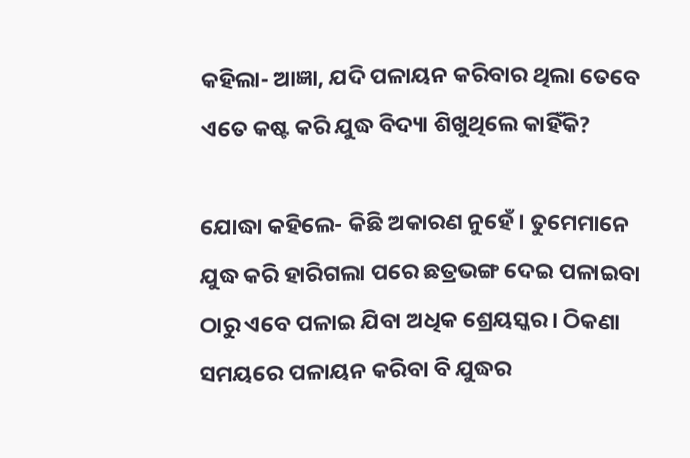କହିଲା- ଆଜ୍ଞା, ଯଦି ପଳାୟନ କରିବାର ଥିଲା ତେବେ ଏତେ କଷ୍ଟ କରି ଯୁଦ୍ଧ ବିଦ୍ୟା ଶିଖୁଥିଲେ କାହିଁକି?

ଯୋଦ୍ଧା କହିଲେ- କିଛି ଅକାରଣ ନୁହେଁ। ତୁମେମାନେ ଯୁଦ୍ଧ କରି ହାରିଗଲା ପରେ ଛତ୍ରଭଙ୍ଗ ଦେଇ ପଳାଇବା ଠାରୁ ଏବେ ପଳାଇ ଯିବା ଅଧିକ ଶ୍ରେୟସ୍କର। ଠିକଣା ସମୟରେ ପଳାୟନ କରିବା ବି ଯୁଦ୍ଧର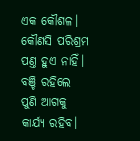ଏକ କୌଶଳ। କୌଣସି ପରିଶ୍ରମ ପଣ୍ତ ହୁଏ ନାହିଁ। ବଞ୍ଚି ରହିଲେ ପୁଣି ‌ଆଗକୁ କାର୍ଯ୍ୟ ରହିବ।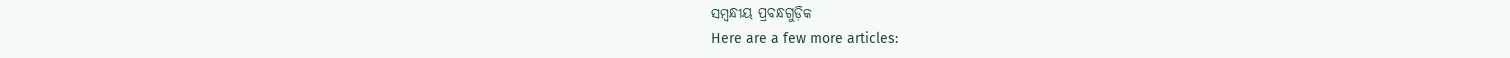ସମ୍ବନ୍ଧୀୟ ପ୍ରବନ୍ଧଗୁଡ଼ିକ
Here are a few more articles: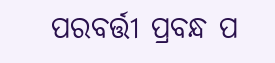ପରବର୍ତ୍ତୀ ପ୍ରବନ୍ଧ ପ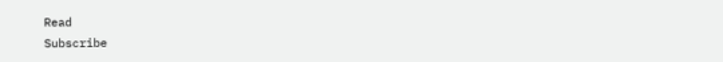Read
Subscribe